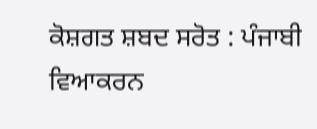ਕੋਸ਼ਗਤ ਸ਼ਬਦ ਸਰੋਤ : ਪੰਜਾਬੀ ਵਿਆਕਰਨ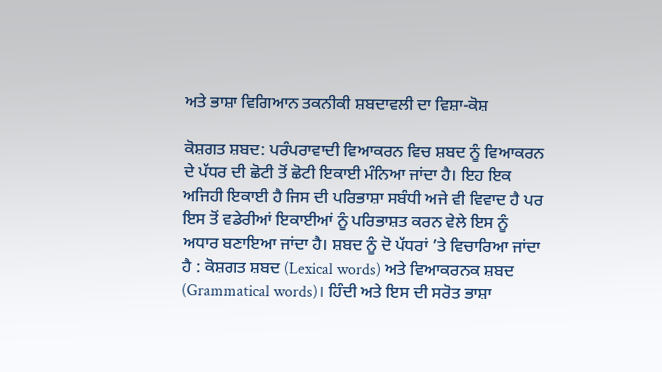ਅਤੇ ਭਾਸ਼ਾ ਵਿਗਿਆਨ ਤਕਨੀਕੀ ਸ਼ਬਦਾਵਲੀ ਦਾ ਵਿਸ਼ਾ-ਕੋਸ਼

ਕੋਸ਼ਗਤ ਸ਼ਬਦ: ਪਰੰਪਰਾਵਾਦੀ ਵਿਆਕਰਨ ਵਿਚ ਸ਼ਬਦ ਨੂੰ ਵਿਆਕਰਨ ਦੇ ਪੱਧਰ ਦੀ ਛੋਟੀ ਤੋਂ ਛੋਟੀ ਇਕਾਈ ਮੰਨਿਆ ਜਾਂਦਾ ਹੈ। ਇਹ ਇਕ ਅਜਿਹੀ ਇਕਾਈ ਹੈ ਜਿਸ ਦੀ ਪਰਿਭਾਸ਼ਾ ਸਬੰਧੀ ਅਜੇ ਵੀ ਵਿਵਾਦ ਹੈ ਪਰ ਇਸ ਤੋਂ ਵਡੇਰੀਆਂ ਇਕਾਈਆਂ ਨੂੰ ਪਰਿਭਾਸ਼ਤ ਕਰਨ ਵੇਲੇ ਇਸ ਨੂੰ ਅਧਾਰ ਬਣਾਇਆ ਜਾਂਦਾ ਹੈ। ਸ਼ਬਦ ਨੂੰ ਦੋ ਪੱਧਰਾਂ ’ਤੇ ਵਿਚਾਰਿਆ ਜਾਂਦਾ ਹੈ : ਕੋਸ਼ਗਤ ਸ਼ਬਦ (Lexical words) ਅਤੇ ਵਿਆਕਰਨਕ ਸ਼ਬਦ (Grammatical words)। ਹਿੰਦੀ ਅਤੇ ਇਸ ਦੀ ਸਰੋਤ ਭਾਸ਼ਾ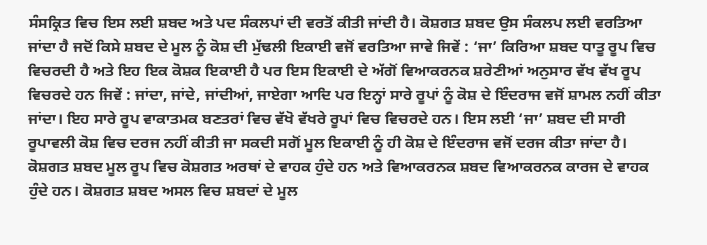ਸੰਸਕ੍ਰਿਤ ਵਿਚ ਇਸ ਲਈ ਸ਼ਬਦ ਅਤੇ ਪਦ ਸੰਕਲਪਾਂ ਦੀ ਵਰਤੋਂ ਕੀਤੀ ਜਾਂਦੀ ਹੈ। ਕੋਸ਼ਗਤ ਸ਼ਬਦ ਉਸ ਸੰਕਲਪ ਲਈ ਵਰਤਿਆ ਜਾਂਦਾ ਹੈ ਜਦੋਂ ਕਿਸੇ ਸ਼ਬਦ ਦੇ ਮੂਲ ਨੂੰ ਕੋਸ਼ ਦੀ ਮੁੱਢਲੀ ਇਕਾਈ ਵਜੋਂ ਵਰਤਿਆ ਜਾਵੇ ਜਿਵੇਂ : ‘ਜਾ’ ਕਿਰਿਆ ਸ਼ਬਦ ਧਾਤੂ ਰੂਪ ਵਿਚ ਵਿਚਰਦੀ ਹੈ ਅਤੇ ਇਹ ਇਕ ਕੋਸ਼ਕ ਇਕਾਈ ਹੈ ਪਰ ਇਸ ਇਕਾਈ ਦੇ ਅੱਗੋਂ ਵਿਆਕਰਨਕ ਸ਼ਰੇਣੀਆਂ ਅਨੁਸਾਰ ਵੱਖ ਵੱਖ ਰੂਪ ਵਿਚਰਦੇ ਹਨ ਜਿਵੇਂ : ਜਾਂਦਾ, ਜਾਂਦੇ, ਜਾਂਦੀਆਂ, ਜਾਏਗਾ ਆਦਿ ਪਰ ਇਨ੍ਹਾਂ ਸਾਰੇ ਰੂਪਾਂ ਨੂੰ ਕੋਸ਼ ਦੇ ਇੰਦਰਾਜ ਵਜੋਂ ਸ਼ਾਮਲ ਨਹੀਂ ਕੀਤਾ ਜਾਂਦਾ। ਇਹ ਸਾਰੇ ਰੂਪ ਵਾਕਾਤਮਕ ਬਣਤਰਾਂ ਵਿਚ ਵੱਖੋ ਵੱਖਰੇ ਰੂਪਾਂ ਵਿਚ ਵਿਚਰਦੇ ਹਨ। ਇਸ ਲਈ ‘ਜਾ’ ਸ਼ਬਦ ਦੀ ਸਾਰੀ ਰੂਪਾਵਲੀ ਕੋਸ਼ ਵਿਚ ਦਰਜ ਨਹੀਂ ਕੀਤੀ ਜਾ ਸਕਦੀ ਸਗੋਂ ਮੂਲ ਇਕਾਈ ਨੂੰ ਹੀ ਕੋਸ਼ ਦੇ ਇੰਦਰਾਜ ਵਜੋਂ ਦਰਜ ਕੀਤਾ ਜਾਂਦਾ ਹੈ। ਕੋਸ਼ਗਤ ਸ਼ਬਦ ਮੂਲ ਰੂਪ ਵਿਚ ਕੋਸ਼ਗਤ ਅਰਥਾਂ ਦੇ ਵਾਹਕ ਹੁੰਦੇ ਹਨ ਅਤੇ ਵਿਆਕਰਨਕ ਸ਼ਬਦ ਵਿਆਕਰਨਕ ਕਾਰਜ ਦੇ ਵਾਹਕ ਹੁੰਦੇ ਹਨ। ਕੋਸ਼ਗਤ ਸ਼ਬਦ ਅਸਲ ਵਿਚ ਸ਼ਬਦਾਂ ਦੇ ਮੂਲ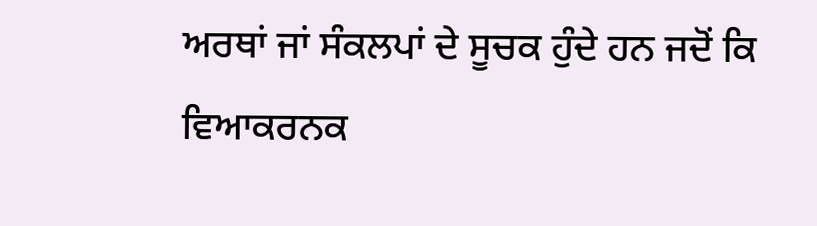ਅਰਥਾਂ ਜਾਂ ਸੰਕਲਪਾਂ ਦੇ ਸੂਚਕ ਹੁੰਦੇ ਹਨ ਜਦੋਂ ਕਿ ਵਿਆਕਰਨਕ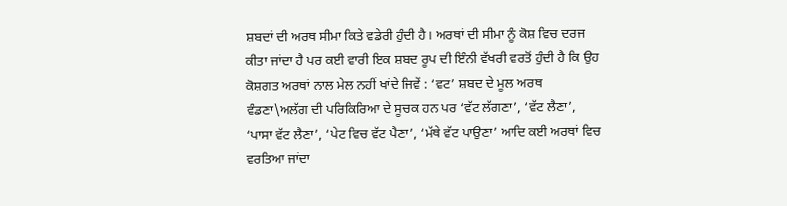ਸ਼ਬਦਾਂ ਦੀ ਅਰਥ ਸੀਮਾ ਕਿਤੇ ਵਡੇਰੀ ਹੁੰਦੀ ਹੈ। ਅਰਥਾਂ ਦੀ ਸੀਮਾ ਨੂੰ ਕੋਸ਼ ਵਿਚ ਦਰਜ ਕੀਤਾ ਜਾਂਦਾ ਹੈ ਪਰ ਕਈ ਵਾਰੀ ਇਕ ਸ਼ਬਦ ਰੂਪ ਦੀ ਇੰਨੀ ਵੱਖਰੀ ਵਰਤੋਂ ਹੁੰਦੀ ਹੈ ਕਿ ਉਹ ਕੋਸ਼ਗਤ ਅਰਥਾਂ ਨਾਲ ਮੇਲ ਨਹੀਂ ਖਾਂਦੇ ਜਿਵੇਂ : ‘ਵਟ’ ਸ਼ਬਦ ਦੇ ਮੂਲ ਅਰਥ ਵੰਡਣਾ\ਅਲੱਗ ਦੀ ਪਰਿਕਿਰਿਆ ਦੇ ਸੂਚਕ ਹਨ ਪਰ ‘ਵੱਟ ਲੱਗਣਾ’, ‘ਵੱਟ ਲੈਣਾ’, ‘ਪਾਸਾ ਵੱਟ ਲੈਣਾ’, ‘ਪੇਟ ਵਿਚ ਵੱਟ ਪੈਣਾ’, ‘ਮੱਥੇ ਵੱਟ ਪਾਉਣਾ’ ਆਦਿ ਕਈ ਅਰਥਾਂ ਵਿਚ ਵਰਤਿਆ ਜਾਂਦਾ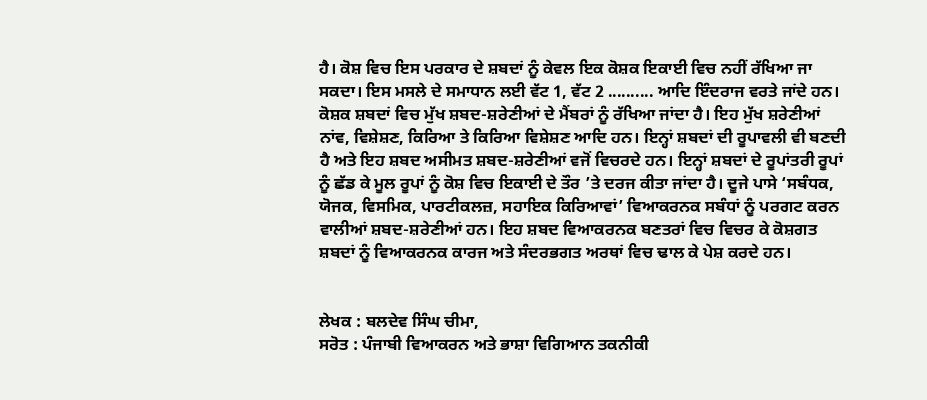ਹੈ। ਕੋਸ਼ ਵਿਚ ਇਸ ਪਰਕਾਰ ਦੇ ਸ਼ਬਦਾਂ ਨੂੰ ਕੇਵਲ ਇਕ ਕੋਸ਼ਕ ਇਕਾਈ ਵਿਚ ਨਹੀਂ ਰੱਖਿਆ ਜਾ ਸਕਦਾ। ਇਸ ਮਸਲੇ ਦੇ ਸਮਾਧਾਨ ਲਈ ਵੱਟ 1, ਵੱਟ 2 .......... ਆਦਿ ਇੰਦਰਾਜ ਵਰਤੇ ਜਾਂਦੇ ਹਨ। ਕੋਸ਼ਕ ਸ਼ਬਦਾਂ ਵਿਚ ਮੁੱਖ ਸ਼ਬਦ-ਸ਼ਰੇਣੀਆਂ ਦੇ ਮੈਂਬਰਾਂ ਨੂੰ ਰੱਖਿਆ ਜਾਂਦਾ ਹੈ। ਇਹ ਮੁੱਖ ਸ਼ਰੇਣੀਆਂ ਨਾਂਵ, ਵਿਸ਼ੇਸ਼ਣ, ਕਿਰਿਆ ਤੇ ਕਿਰਿਆ ਵਿਸ਼ੇਸ਼ਣ ਆਦਿ ਹਨ। ਇਨ੍ਹਾਂ ਸ਼ਬਦਾਂ ਦੀ ਰੂਪਾਵਲੀ ਵੀ ਬਣਦੀ ਹੈ ਅਤੇ ਇਹ ਸ਼ਬਦ ਅਸੀਮਤ ਸ਼ਬਦ-ਸ਼ਰੇਣੀਆਂ ਵਜੋਂ ਵਿਚਰਦੇ ਹਨ। ਇਨ੍ਹਾਂ ਸ਼ਬਦਾਂ ਦੇ ਰੂਪਾਂਤਰੀ ਰੂਪਾਂ ਨੂੰ ਛੱਡ ਕੇ ਮੂਲ ਰੂਪਾਂ ਨੂੰ ਕੋਸ਼ ਵਿਚ ਇਕਾਈ ਦੇ ਤੌਰ ’ਤੇ ਦਰਜ ਕੀਤਾ ਜਾਂਦਾ ਹੈ। ਦੂਜੇ ਪਾਸੇ ‘ਸਬੰਧਕ, ਯੋਜਕ, ਵਿਸਮਿਕ, ਪਾਰਟੀਕਲਜ਼, ਸਹਾਇਕ ਕਿਰਿਆਵਾਂ’ ਵਿਆਕਰਨਕ ਸਬੰਧਾਂ ਨੂੰ ਪਰਗਟ ਕਰਨ ਵਾਲੀਆਂ ਸ਼ਬਦ-ਸ਼ਰੇਣੀਆਂ ਹਨ। ਇਹ ਸ਼ਬਦ ਵਿਆਕਰਨਕ ਬਣਤਰਾਂ ਵਿਚ ਵਿਚਰ ਕੇ ਕੋਸ਼ਗਤ ਸ਼ਬਦਾਂ ਨੂੰ ਵਿਆਕਰਨਕ ਕਾਰਜ ਅਤੇ ਸੰਦਰਭਗਤ ਅਰਥਾਂ ਵਿਚ ਢਾਲ ਕੇ ਪੇਸ਼ ਕਰਦੇ ਹਨ।


ਲੇਖਕ : ਬਲਦੇਵ ਸਿੰਘ ਚੀਮਾ,
ਸਰੋਤ : ਪੰਜਾਬੀ ਵਿਆਕਰਨ ਅਤੇ ਭਾਸ਼ਾ ਵਿਗਿਆਨ ਤਕਨੀਕੀ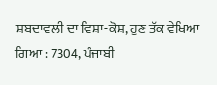ਸ਼ਬਦਾਵਲੀ ਦਾ ਵਿਸ਼ਾ-ਕੋਸ਼, ਹੁਣ ਤੱਕ ਵੇਖਿਆ ਗਿਆ : 7304, ਪੰਜਾਬੀ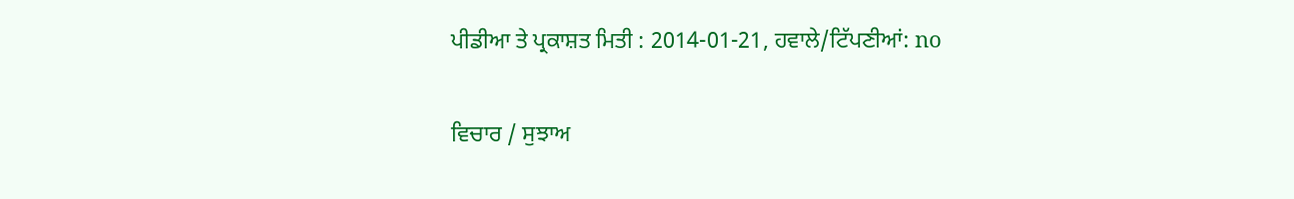ਪੀਡੀਆ ਤੇ ਪ੍ਰਕਾਸ਼ਤ ਮਿਤੀ : 2014-01-21, ਹਵਾਲੇ/ਟਿੱਪਣੀਆਂ: no

ਵਿਚਾਰ / ਸੁਝਾਅ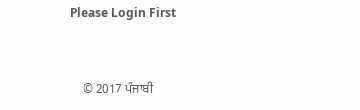Please Login First


    © 2017 ਪੰਜਾਬੀ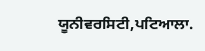ਯੂਨੀਵਰਸਿਟੀ,ਪਟਿਆਲਾ.